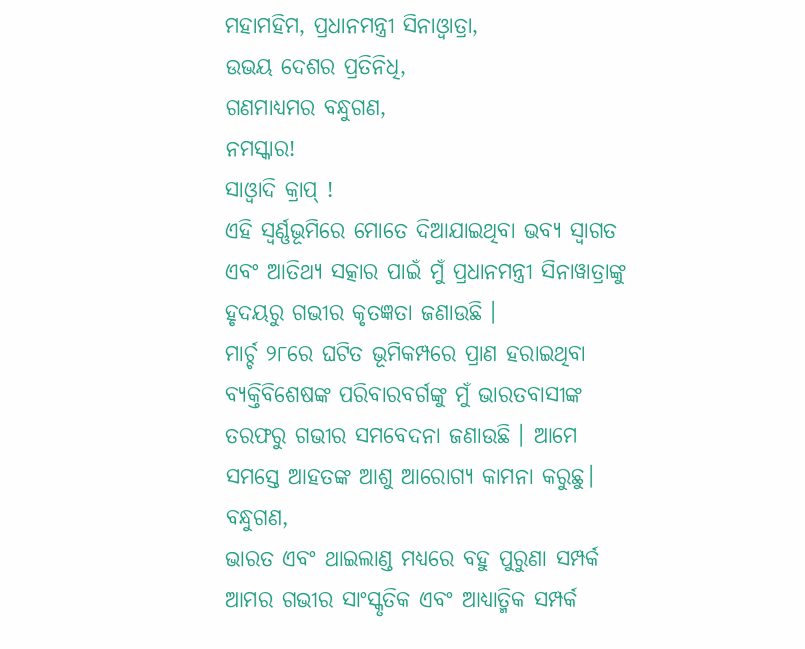ମହାମହିମ, ପ୍ରଧାନମନ୍ତ୍ରୀ ସିନାଓ୍ୱାତ୍ରା,
ଉଭୟ ଦେଶର ପ୍ରତିନିଧି,
ଗଣମାଧ୍ୟମର ବନ୍ଧୁଗଣ,
ନମସ୍କାର!
ସାଓ୍ଵାଦି କ୍ରାପ୍ !
ଏହି ସ୍ୱର୍ଣ୍ଣଭୂମିରେ ମୋତେ ଦିଆଯାଇଥିବା ଭବ୍ୟ ସ୍ୱାଗତ ଏବଂ ଆତିଥ୍ୟ ସତ୍କାର ପାଇଁ ମୁଁ ପ୍ରଧାନମନ୍ତ୍ରୀ ସିନାୱାତ୍ରାଙ୍କୁ ହୃଦୟରୁ ଗଭୀର କୃତଜ୍ଞତା ଜଣାଉଛି ।
ମାର୍ଚ୍ଚ ୨୮ରେ ଘଟିତ ଭୂମିକମ୍ପରେ ପ୍ରାଣ ହରାଇଥିବା ବ୍ୟକ୍ତିବିଶେଷଙ୍କ ପରିବାରବର୍ଗଙ୍କୁ ମୁଁ ଭାରତବାସୀଙ୍କ ତରଫରୁ ଗଭୀର ସମବେଦନା ଜଣାଉଛି । ଆମେ ସମସ୍ତେ ଆହତଙ୍କ ଆଶୁ ଆରୋଗ୍ୟ କାମନା କରୁଛୁ।
ବନ୍ଧୁଗଣ,
ଭାରତ ଏବଂ ଥାଇଲାଣ୍ଡ ମଧ୍ୟରେ ବହୁ ପୁରୁଣା ସମ୍ପର୍କ ଆମର ଗଭୀର ସାଂସ୍କୃତିକ ଏବଂ ଆଧ୍ୟାତ୍ମିକ ସମ୍ପର୍କ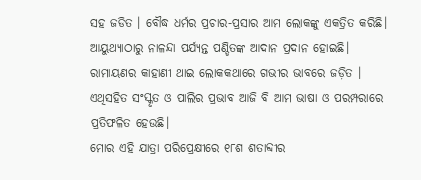ସହ ଜଡିତ । ବୌଦ୍ଧ ଧର୍ମର ପ୍ରଚାର-ପ୍ରସାର ଆମ ଲୋକଙ୍କୁ ଏକତ୍ରିତ କରିଛି।
ଆୟୁଥ୍ୟାଠାରୁ ନାଳନ୍ଦା ପର୍ଯ୍ୟନ୍ତ ପଣ୍ଡିତଙ୍କ ଆଦାନ ପ୍ରଦାନ ହୋଇଛି। ରାମାୟଣର କାହାଣୀ ଥାଇ ଲୋକକଥାରେ ଗଭୀର ଭାବରେ ଜଡ଼ିତ । ଏଥିସହିତ ସଂସ୍କୃତ ଓ ପାଲିର ପ୍ରଭାବ ଆଜି ବି ଆମ ଭାଷା ଓ ପରମ୍ପରାରେ ପ୍ରତିଫଳିତ ହେଉଛି।
ମୋର ଏହି ଯାତ୍ରା ପରିପ୍ରେକ୍ଷୀରେ ୧୮ଶ ଶତାବ୍ଦୀର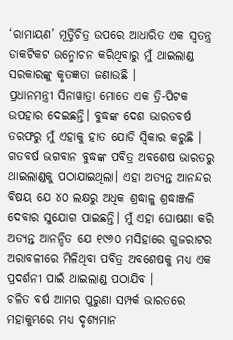‘ରାମାୟଣ’ ମୂର୍ତ୍ତିଚିତ୍ର ଉପରେ ଆଧାରିତ ଏକ ସ୍ୱତନ୍ତ୍ର ଡାକଟିକଟ ଉନ୍ମୋଚନ କରିଥିବାରୁ ମୁଁ ଥାଇଲାଣ୍ଡ ସରକାରଙ୍କୁ କୃତଜ୍ଞତା ଜଣାଉଛି ।
ପ୍ରଧାନମନ୍ତ୍ରୀ ସିନାୱାତ୍ରା ମୋତେ ଏକ ତ୍ରି-ପିଟକ ଉପହାର ଦେଇଛନ୍ତି। ବୁଦ୍ଧଙ୍କ ଦେଶ ଭାରତବର୍ଷ ତରଫରୁ ମୁଁ ଏହାକୁ ହାତ ଯୋଡି ସ୍ୱିକାର କରୁଛି । ଗତବର୍ଷ ଭଗବାନ ବୁଦ୍ଧଙ୍କ ପବିତ୍ର ଅବଶେଷ ଭାରତରୁ ଥାଇଲାଣ୍ଡକୁ ପଠାଯାଇଥିଲା। ଏହା ଅତ୍ୟନ୍ତ ଆନନ୍ଦର ବିଷୟ ଯେ ୪୦ ଲକ୍ଷରୁ ଅଧିକ ଶ୍ରଦ୍ଧାଳୁ ଶ୍ରଦ୍ଧାଞ୍ଜଳି ଦେବାର ସୁଯୋଗ ପାଇଛନ୍ତି। ମୁଁ ଏହା ଘୋଷଣା କରି ଅତ୍ୟନ୍ତ ଆନନ୍ଦିତ ଯେ ୧୯୬୦ ମସିହାରେ ଗୁଜରାଟର ଅରାବଳୀରେ ମିଳିଥିବା ପବିତ୍ର ଅବଶେଷକୁ ମଧ୍ୟ ଏକ ପ୍ରଦର୍ଶନୀ ପାଇଁ ଥାଇଲାଣ୍ଡ ପଠାଯିବ ।
ଚଳିତ ବର୍ଷ ଆମର ପୁରୁଣା ସମ୍ପର୍କ ଭାରତରେ ମହାକୁମ୍ଭରେ ମଧ୍ୟ ଦୃଶ୍ୟମାନ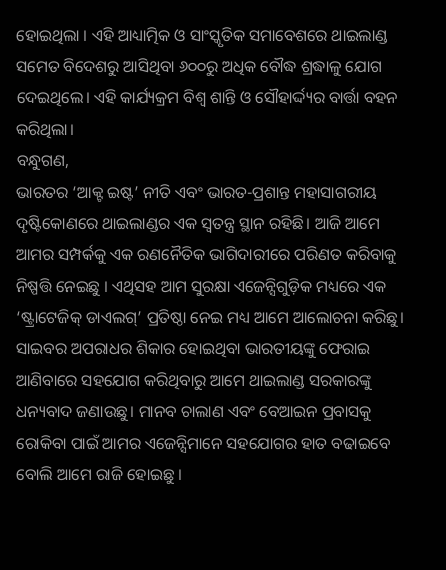ହୋଇଥିଲା । ଏହି ଆଧ୍ୟାତ୍ମିକ ଓ ସାଂସ୍କୃତିକ ସମାବେଶରେ ଥାଇଲାଣ୍ଡ ସମେତ ବିଦେଶରୁ ଆସିଥିବା ୬୦୦ରୁ ଅଧିକ ବୌଦ୍ଧ ଶ୍ରଦ୍ଧାଳୁ ଯୋଗ ଦେଇଥିଲେ। ଏହି କାର୍ଯ୍ୟକ୍ରମ ବିଶ୍ୱ ଶାନ୍ତି ଓ ସୌହାର୍ଦ୍ଦ୍ୟର ବାର୍ତ୍ତା ବହନ କରିଥିଲା।
ବନ୍ଧୁଗଣ,
ଭାରତର ‘ଆକ୍ଟ ଇଷ୍ଟ’ ନୀତି ଏବଂ ଭାରତ-ପ୍ରଶାନ୍ତ ମହାସାଗରୀୟ ଦୃଷ୍ଟିକୋଣରେ ଥାଇଲାଣ୍ଡର ଏକ ସ୍ୱତନ୍ତ୍ର ସ୍ଥାନ ରହିଛି। ଆଜି ଆମେ ଆମର ସମ୍ପର୍କକୁ ଏକ ରଣନୈତିକ ଭାଗିଦାରୀରେ ପରିଣତ କରିବାକୁ ନିଷ୍ପତ୍ତି ନେଇଛୁ । ଏଥିସହ ଆମ ସୁରକ୍ଷା ଏଜେନ୍ସିଗୁଡ଼ିକ ମଧ୍ୟରେ ଏକ ‘ଷ୍ଟ୍ରାଟେଜିକ୍ ଡାଏଲଗ୍’ ପ୍ରତିଷ୍ଠା ନେଇ ମଧ୍ୟ ଆମେ ଆଲୋଚନା କରିଛୁ।
ସାଇବର ଅପରାଧର ଶିକାର ହୋଇଥିବା ଭାରତୀୟଙ୍କୁ ଫେରାଇ ଆଣିବାରେ ସହଯୋଗ କରିଥିବାରୁ ଆମେ ଥାଇଲାଣ୍ଡ ସରକାରଙ୍କୁ ଧନ୍ୟବାଦ ଜଣାଉଛୁ। ମାନବ ଚାଲାଣ ଏବଂ ବେଆଇନ ପ୍ରବାସକୁ ରୋକିବା ପାଇଁ ଆମର ଏଜେନ୍ସିମାନେ ସହଯୋଗର ହାତ ବଢାଇବେ ବୋଲି ଆମେ ରାଜି ହୋଇଛୁ ।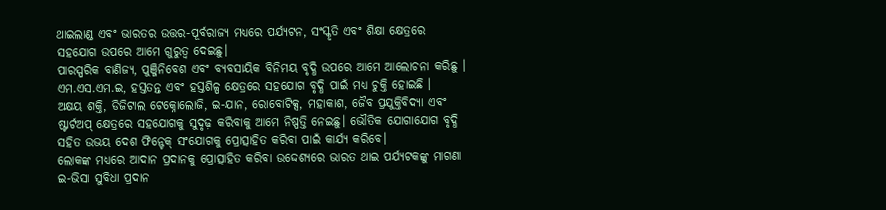ଥାଇଲାଣ୍ଡ ଏବଂ ଭାରତର ଉତ୍ତର-ପୂର୍ବରାଜ୍ୟ ମଧ୍ୟରେ ପର୍ଯ୍ୟଟନ, ସଂସ୍କୃତି ଏବଂ ଶିକ୍ଷା କ୍ଷେତ୍ରରେ ସହଯୋଗ ଉପରେ ଆମେ ଗୁରୁତ୍ୱ ଦେଇଛୁ।
ପାରସ୍ପରିକ ବାଣିଜ୍ୟ, ପୁଞ୍ଜିନିବେଶ ଏବଂ ବ୍ୟବସାୟିକ ବିନିମୟ ବୃଦ୍ଧି ଉପରେ ଆମେ ଆଲୋଚନା କରିଛୁ । ଏମ.ଏସ.ଏମ.ଇ, ହସ୍ତତନ୍ତ ଏବଂ ହସ୍ତଶିଳ୍ପ କ୍ଷେତ୍ରରେ ସହଯୋଗ ବୃଦ୍ଧି ପାଇଁ ମଧ୍ୟ ଚୁକ୍ତି ହୋଇଛି ।
ଅକ୍ଷୟ ଶକ୍ତି, ଡିଜିଟାଲ ଟେକ୍ନୋଲୋଜି, ଇ-ଯାନ, ରୋବୋଟିକ୍ସ, ମହାକାଶ, ଜୈବ ପ୍ରଯୁକ୍ତିବିଦ୍ୟା ଏବଂ ଷ୍ଟାର୍ଟଅପ୍ କ୍ଷେତ୍ରରେ ସହଯୋଗକୁ ସୁଦୃଢ଼ କରିବାକୁ ଆମେ ନିଷ୍ପତ୍ତି ନେଇଛୁ। ଭୌତିକ ଯୋଗାଯୋଗ ବୃଦ୍ଧି ସହିତ ଉଭୟ ଦେଶ ଫିନ୍ଟେକ୍ ସଂଯୋଗକୁ ପ୍ରୋତ୍ସାହିତ କରିବା ପାଇଁ କାର୍ଯ୍ୟ କରିବେ।
ଲୋକଙ୍କ ମଧ୍ୟରେ ଆଦାନ ପ୍ରଦାନକୁ ପ୍ରୋତ୍ସାହିତ କରିବା ଉଦ୍ଦେଶ୍ୟରେ ଭାରତ ଥାଇ ପର୍ଯ୍ୟଟକଙ୍କୁ ମାଗଣା ଇ-ଭିସା ସୁବିଧା ପ୍ରଦାନ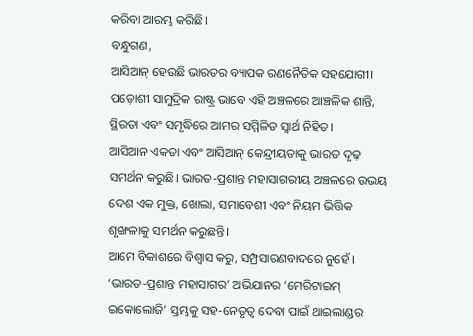କରିବା ଆରମ୍ଭ କରିଛି।
ବନ୍ଧୁଗଣ,
ଆସିଆନ୍ ହେଉଛି ଭାରତର ବ୍ୟାପକ ରଣନୈତିକ ସହଯୋଗୀ। ପଡ଼ୋଶୀ ସାମୁଦ୍ରିକ ରାଷ୍ଟ୍ର ଭାବେ ଏହି ଅଞ୍ଚଳରେ ଆଞ୍ଚଳିକ ଶାନ୍ତି, ସ୍ଥିରତା ଏବଂ ସମୃଦ୍ଧିରେ ଆମର ସମ୍ମିଳିତ ସ୍ୱାର୍ଥ ନିହିତ।
ଆସିଆନ ଏକତା ଏବଂ ଆସିଆନ୍ କେନ୍ଦ୍ରୀୟତାକୁ ଭାରତ ଦୃଢ଼ ସମର୍ଥନ କରୁଛି। ଭାରତ-ପ୍ରଶାନ୍ତ ମହାସାଗରୀୟ ଅଞ୍ଚଳରେ ଉଭୟ ଦେଶ ଏକ ମୁକ୍ତ, ଖୋଲା, ସମାବେଶୀ ଏବଂ ନିୟମ ଭିତ୍ତିକ ଶୃଙ୍ଖଳାକୁ ସମର୍ଥନ କରୁଛନ୍ତି।
ଆମେ ବିକାଶରେ ବିଶ୍ୱାସ କରୁ, ସମ୍ପ୍ରସାରଣବାଦରେ ନୁହେଁ । ‘ଭାରତ-ପ୍ରଶାନ୍ତ ମହାସାଗର’ ଅଭିଯାନର ‘ମେରିଟାଇମ୍ ଇକୋଲୋଜି’ ସ୍ତମ୍ଭକୁ ସହ-ନେତୃତ୍ୱ ଦେବା ପାଇଁ ଥାଇଲାଣ୍ଡର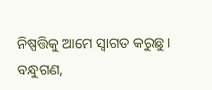ନିଷ୍ପତ୍ତିକୁ ଆମେ ସ୍ୱାଗତ କରୁଛୁ।
ବନ୍ଧୁଗଣ,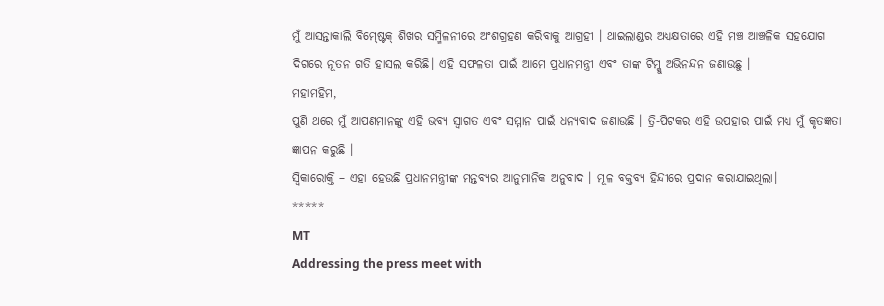ମୁଁ ଆସନ୍ତାକାଲି ବିମ୍ଷ୍ଟେକ୍ ଶିଖର ସମ୍ମିଳନୀରେ ଅଂଶଗ୍ରହଣ କରିବାକୁ ଆଗ୍ରହୀ । ଥାଇଲାଣ୍ଡର ଅଧ୍ୟକ୍ଷତାରେ ଏହି ମଞ୍ଚ ଆଞ୍ଚଳିକ ସହଯୋଗ ଦିଗରେ ନୂତନ ଗତି ହାସଲ କରିଛି। ଏହି ସଫଳତା ପାଇଁ ଆମେ ପ୍ରଧାନମନ୍ତ୍ରୀ ଏବଂ ତାଙ୍କ ଟିମ୍କୁ ଅଭିନନ୍ଦନ ଜଣାଉଛୁ ।
ମହାମହିମ,
ପୁଣି ଥରେ ମୁଁ ଆପଣମାନଙ୍କୁ ଏହି ଭବ୍ୟ ସ୍ୱାଗତ ଏବଂ ସମ୍ମାନ ପାଇଁ ଧନ୍ୟବାଦ ଜଣାଉଛି । ତ୍ରି-ପିଟକର ଏହି ଉପହାର ପାଇଁ ମଧ୍ୟ ମୁଁ କୃତଜ୍ଞତା ଜ୍ଞାପନ କରୁଛି ।
ସ୍ୱିକାରୋକ୍ତି – ଏହା ହେଉଛି ପ୍ରଧାନମନ୍ତ୍ରୀଙ୍କ ମନ୍ତବ୍ୟର ଆନୁମାନିକ ଅନୁବାଦ । ମୂଳ ବକ୍ତବ୍ୟ ହିନ୍ଦୀରେ ପ୍ରଦାନ କରାଯାଇଥିଲା।
*****
MT
Addressing the press meet with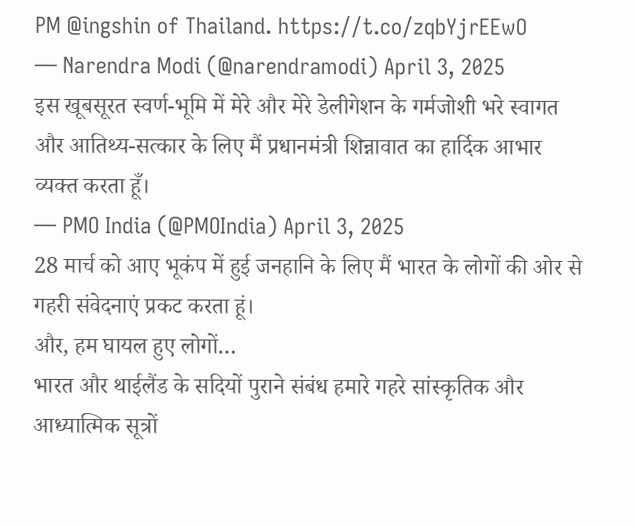PM @ingshin of Thailand. https://t.co/zqbYjrEEwO
— Narendra Modi (@narendramodi) April 3, 2025
इस खूबसूरत स्वर्ण-भूमि में मेरे और मेरे डेलीगेशन के गर्मजोशी भरे स्वागत और आतिथ्य-सत्कार के लिए मैं प्रधानमंत्री शिन्नावात का हार्दिक आभार व्यक्त करता हूँ।
— PMO India (@PMOIndia) April 3, 2025
28 मार्च को आए भूकंप में हुई जनहानि के लिए मैं भारत के लोगों की ओर से गहरी संवेदनाएं प्रकट करता हूं।
और, हम घायल हुए लोगों…
भारत और थाईलैंड के सदियों पुराने संबंध हमारे गहरे सांस्कृतिक और आध्यात्मिक सूत्रों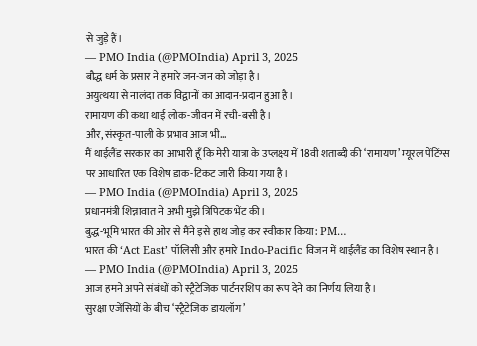से जुड़े हैं।
— PMO India (@PMOIndia) April 3, 2025
बौद्ध धर्म के प्रसार ने हमारे जन-जन को जोड़ा है।
अयुत्थया से नालंदा तक विद्वानों का आदान-प्रदान हुआ है।
रामायण की कथा थाई लोक-जीवन में रची-बसी है।
और, संस्कृत-पाली के प्रभाव आज भी…
मैं थाईलैंड सरकार का आभारी हूँ कि मेरी यात्रा के उप्लक्ष्य में 18वी शताब्दी की ‘रामायण’ म्यूरल पेंटिंग्स पर आधारित एक विशेष डाक-टिकट जारी किया गया है।
— PMO India (@PMOIndia) April 3, 2025
प्रधानमंत्री शिन्नावात ने अभी मुझे त्रिपिटक भेंट की।
बुद्ध-भूमि भारत की ओर से मैंने इसे हाथ जोड़ कर स्वीकार किया: PM…
भारत की ‘Act East’ पॉलिसी और हमारे Indo-Pacific विजन में थाईलैंड का विशेष स्थान है।
— PMO India (@PMOIndia) April 3, 2025
आज हमने अपने संबंधों को स्ट्रैटेजिक पार्टनरशिप का रूप देने का निर्णय लिया है।
सुरक्षा एजेंसियों के बीच ‘स्ट्रैटेजिक डायलॉग’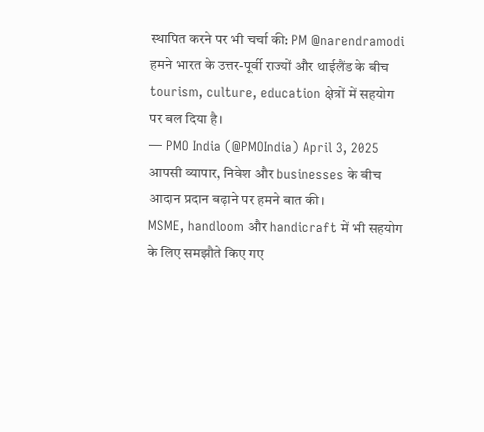स्थापित करने पर भी चर्चा की: PM @narendramodi
हमने भारत के उत्तर-पूर्वी राज्यों और थाईलैंड के बीच tourism, culture, education क्षेत्रों में सहयोग पर बल दिया है।
— PMO India (@PMOIndia) April 3, 2025
आपसी व्यापार, निवेश और businesses के बीच आदान प्रदान बढ़ाने पर हमने बात की।
MSME, handloom और handicraft में भी सहयोग के लिए समझौते किए गए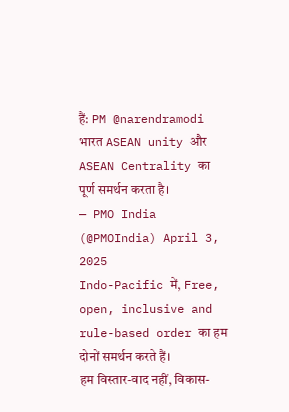हैं: PM @narendramodi
भारत ASEAN unity और ASEAN Centrality का पूर्ण समर्थन करता है।
— PMO India (@PMOIndia) April 3, 2025
Indo-Pacific में, Free, open, inclusive and rule-based order का हम दोनों समर्थन करते हैं।
हम विस्तार-वाद नहीं, विकास-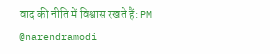वाद की नीति में विश्वास रखते हैं: PM @narendramodi